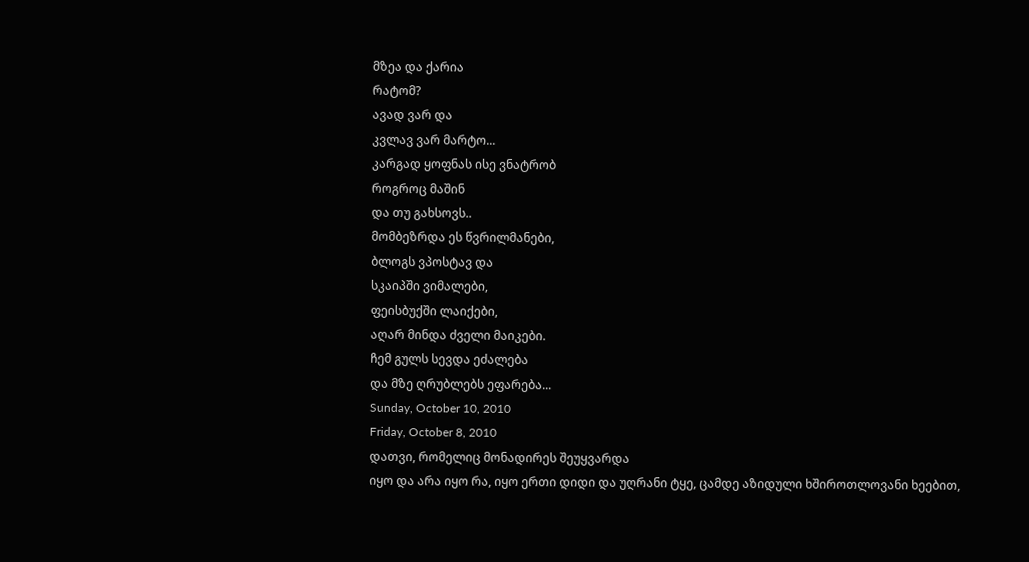მზეა და ქარია
რატომ?
ავად ვარ და
კვლავ ვარ მარტო...
კარგად ყოფნას ისე ვნატრობ
როგროც მაშინ
და თუ გახსოვს..
მომბეზრდა ეს წვრილმანები,
ბლოგს ვპოსტავ და
სკაიპში ვიმალები,
ფეისბუქში ლაიქები,
აღარ მინდა ძველი მაიკები.
ჩემ გულს სევდა ეძალება
და მზე ღრუბლებს ეფარება...
Sunday, October 10, 2010
Friday, October 8, 2010
დათვი, რომელიც მონადირეს შეუყვარდა
იყო და არა იყო რა, იყო ერთი დიდი და უღრანი ტყე, ცამდე აზიდული ხშიროთლოვანი ხეებით,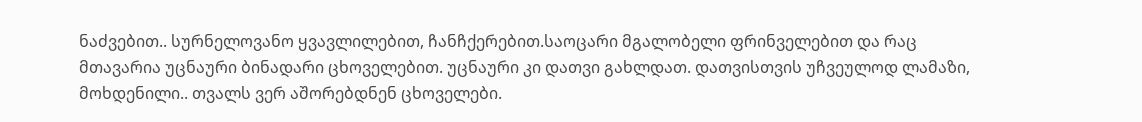ნაძვებით.. სურნელოვანო ყვავლილებით, ჩანჩქერებით.საოცარი მგალობელი ფრინველებით და რაც მთავარია უცნაური ბინადარი ცხოველებით. უცნაური კი დათვი გახლდათ. დათვისთვის უჩვეულოდ ლამაზი, მოხდენილი.. თვალს ვერ აშორებდნენ ცხოველები.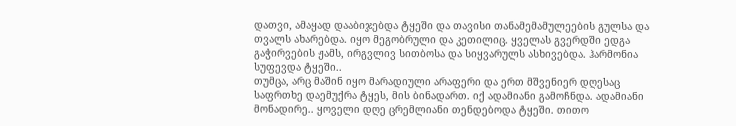დათვი, ამაყად დააბიჯებდა ტყეში და თავისი თანამემამულეების გულსა და თვალს ახარებდა. იყო მეგობრული და კეთილიც. ყველას გვერდში ედგა გაჭირვების ჟამს, ირგვლივ სითბოსა და სიყვარულს ასხივებდა. ჰარმონია სუფევდა ტყეში..
თუმცა, არც მაშინ იყო მარადიული არაფერი და ერთ მშვენიერ დღესაც საფრთხე დაემუქრა ტყეს, მის ბინადართ. იქ ადამიანი გამოჩნდა. ადამიანი მონადირე.. ყოველი დღე ცრემლიანი თენდებოდა ტყეში. თითო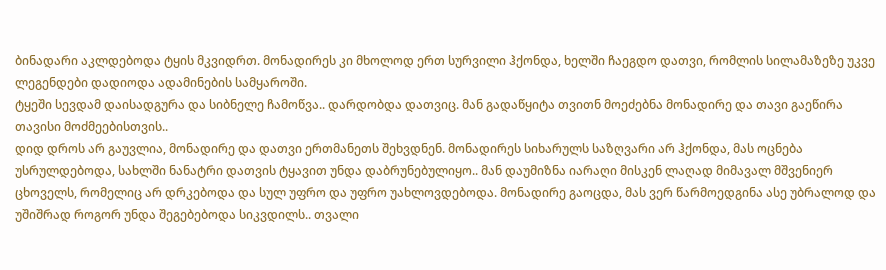ბინადარი აკლდებოდა ტყის მკვიდრთ. მონადირეს კი მხოლოდ ერთ სურვილი ჰქონდა, ხელში ჩაეგდო დათვი, რომლის სილამაზეზე უკვე ლეგენდები დადიოდა ადამინების სამყაროში.
ტყეში სევდამ დაისადგურა და სიბნელე ჩამოწვა.. დარდობდა დათვიც. მან გადაწყიტა თვითნ მოეძებნა მონადირე და თავი გაეწირა თავისი მოძმეებისთვის..
დიდ დროს არ გაუვლია, მონადირე და დათვი ერთმანეთს შეხვდნენ. მონადირეს სიხარულს საზღვარი არ ჰქონდა, მას ოცნება უსრულდებოდა, სახლში ნანატრი დათვის ტყავით უნდა დაბრუნებულიყო.. მან დაუმიზნა იარაღი მისკენ ლაღად მიმავალ მშვენიერ ცხოველს, რომელიც არ დრკებოდა და სულ უფრო და უფრო უახლოვდებოდა. მონადირე გაოცდა, მას ვერ წარმოედგინა ასე უბრალოდ და უშიშრად როგორ უნდა შეგებებოდა სიკვდილს.. თვალი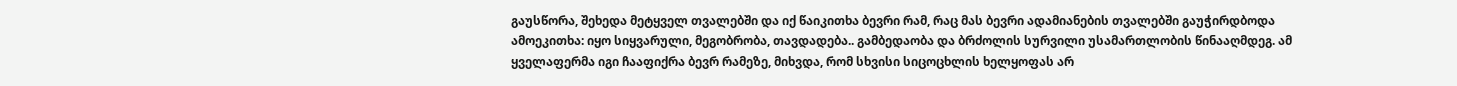გაუსწორა, შეხედა მეტყველ თვალებში და იქ წაიკითხა ბევრი რამ, რაც მას ბევრი ადამიანების თვალებში გაუჭირდბოდა ამოეკითხა: იყო სიყვარული, მეგობრობა, თავდადება.. გამბედაობა და ბრძოლის სურვილი უსამართლობის წინააღმდეგ. ამ ყველაფერმა იგი ჩააფიქრა ბევრ რამეზე, მიხვდა, რომ სხვისი სიცოცხლის ხელყოფას არ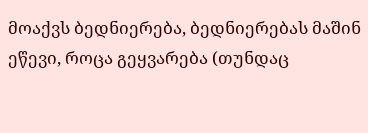მოაქვს ბედნიერება, ბედნიერებას მაშინ ეწევი, როცა გეყვარება (თუნდაც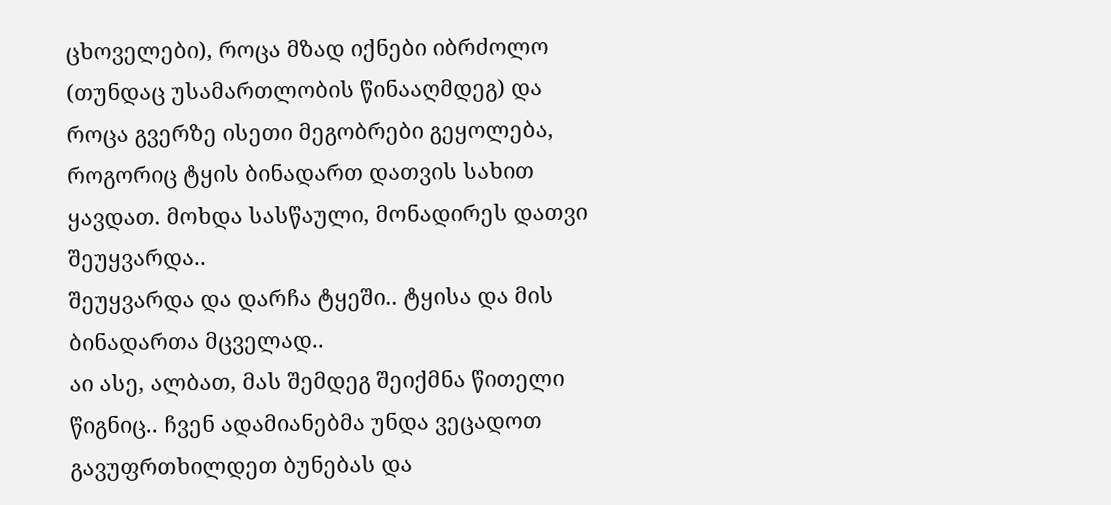ცხოველები), როცა მზად იქნები იბრძოლო (თუნდაც უსამართლობის წინააღმდეგ) და როცა გვერზე ისეთი მეგობრები გეყოლება, როგორიც ტყის ბინადართ დათვის სახით ყავდათ. მოხდა სასწაული, მონადირეს დათვი შეუყვარდა..
შეუყვარდა და დარჩა ტყეში.. ტყისა და მის ბინადართა მცველად..
აი ასე, ალბათ, მას შემდეგ შეიქმნა წითელი წიგნიც.. ჩვენ ადამიანებმა უნდა ვეცადოთ გავუფრთხილდეთ ბუნებას და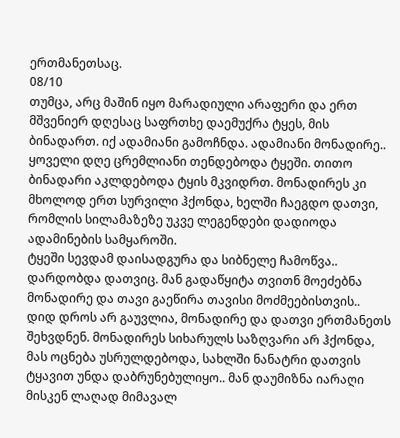ერთმანეთსაც.
08/10
თუმცა, არც მაშინ იყო მარადიული არაფერი და ერთ მშვენიერ დღესაც საფრთხე დაემუქრა ტყეს, მის ბინადართ. იქ ადამიანი გამოჩნდა. ადამიანი მონადირე.. ყოველი დღე ცრემლიანი თენდებოდა ტყეში. თითო ბინადარი აკლდებოდა ტყის მკვიდრთ. მონადირეს კი მხოლოდ ერთ სურვილი ჰქონდა, ხელში ჩაეგდო დათვი, რომლის სილამაზეზე უკვე ლეგენდები დადიოდა ადამინების სამყაროში.
ტყეში სევდამ დაისადგურა და სიბნელე ჩამოწვა.. დარდობდა დათვიც. მან გადაწყიტა თვითნ მოეძებნა მონადირე და თავი გაეწირა თავისი მოძმეებისთვის..
დიდ დროს არ გაუვლია, მონადირე და დათვი ერთმანეთს შეხვდნენ. მონადირეს სიხარულს საზღვარი არ ჰქონდა, მას ოცნება უსრულდებოდა, სახლში ნანატრი დათვის ტყავით უნდა დაბრუნებულიყო.. მან დაუმიზნა იარაღი მისკენ ლაღად მიმავალ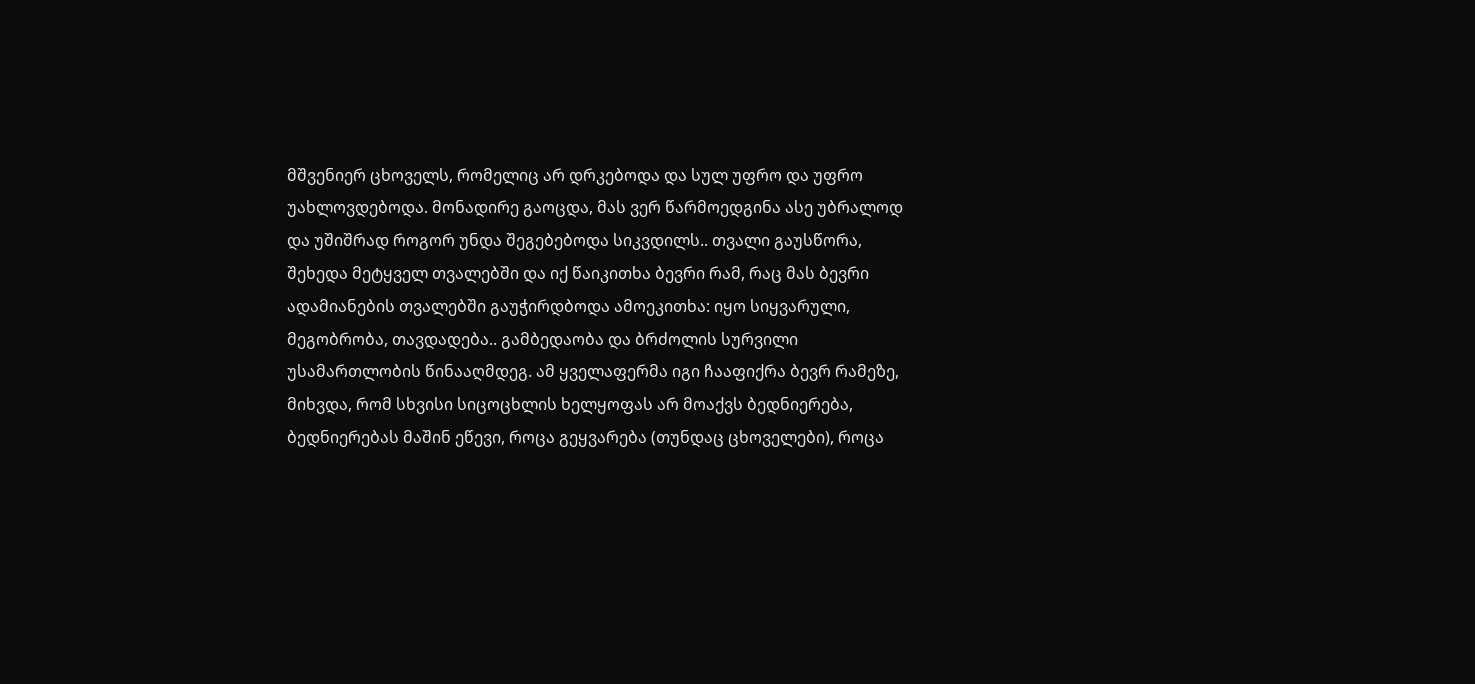მშვენიერ ცხოველს, რომელიც არ დრკებოდა და სულ უფრო და უფრო უახლოვდებოდა. მონადირე გაოცდა, მას ვერ წარმოედგინა ასე უბრალოდ და უშიშრად როგორ უნდა შეგებებოდა სიკვდილს.. თვალი გაუსწორა, შეხედა მეტყველ თვალებში და იქ წაიკითხა ბევრი რამ, რაც მას ბევრი ადამიანების თვალებში გაუჭირდბოდა ამოეკითხა: იყო სიყვარული, მეგობრობა, თავდადება.. გამბედაობა და ბრძოლის სურვილი უსამართლობის წინააღმდეგ. ამ ყველაფერმა იგი ჩააფიქრა ბევრ რამეზე, მიხვდა, რომ სხვისი სიცოცხლის ხელყოფას არ მოაქვს ბედნიერება, ბედნიერებას მაშინ ეწევი, როცა გეყვარება (თუნდაც ცხოველები), როცა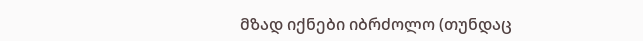მზად იქნები იბრძოლო (თუნდაც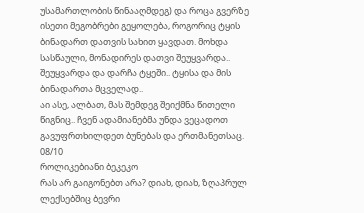უსამართლობის წინააღმდეგ) და როცა გვერზე ისეთი მეგობრები გეყოლება, როგორიც ტყის ბინადართ დათვის სახით ყავდათ. მოხდა სასწაული, მონადირეს დათვი შეუყვარდა..
შეუყვარდა და დარჩა ტყეში.. ტყისა და მის ბინადართა მცველად..
აი ასე, ალბათ, მას შემდეგ შეიქმნა წითელი წიგნიც.. ჩვენ ადამიანებმა უნდა ვეცადოთ გავუფრთხილდეთ ბუნებას და ერთმანეთსაც.
08/10
როლიკებიანი ბეკეკო
რას არ გაიგონებთ არა? დიახ, დიახ, ზღაპრულ ლექსებშიც ბევრი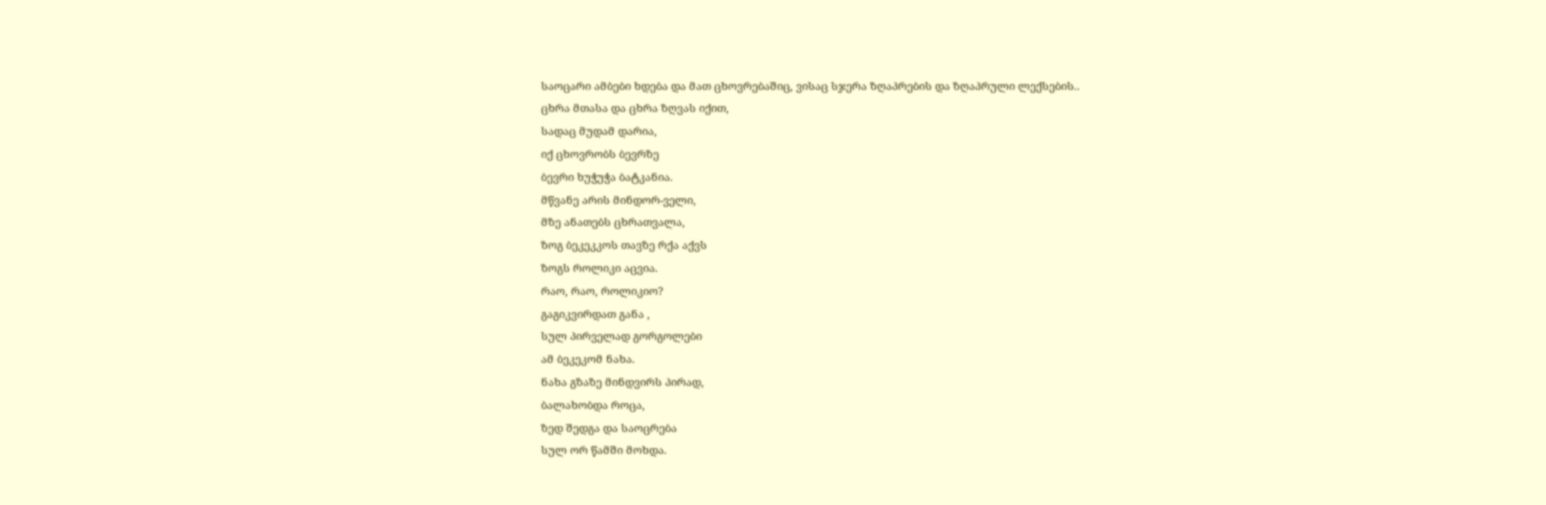საოცარი ამბები ხდება და მათ ცხოვრებაშიც, ვისაც სჯერა ზღაპრების და ზღაპრული ლექსების..
ცხრა მთასა და ცხრა ზღვას იქით,
სადაც მუდამ დარია,
იქ ცხოვრობს ბევრზე
ბევრი ხუჭუჭა ბატკანია.
მწვანე არის მინდორ-ველი,
მზე ანათებს ცხრათვალა,
ზოგ ბეკეკკოს თავზე რქა აქვს
ზოგს როლიკი აცვია.
რაო, რაო, როლიკიო?
გაგიკვირდათ განა ,
სულ პირველად გორგოლები
ამ ბეკეკომ ნახა.
ნახა გზაზე მინდვირს პირად,
ბალახობდა როცა,
ზედ შედგა და საოცრება
სულ ორ წამში მოხდა.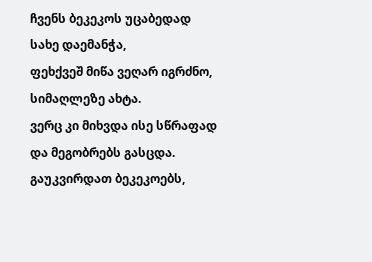ჩვენს ბეკეკოს უცაბედად
სახე დაემანჭა,
ფეხქვეშ მიწა ვეღარ იგრძნო,
სიმაღლეზე ახტა.
ვერც კი მიხვდა ისე სწრაფად
და მეგობრებს გასცდა.
გაუკვირდათ ბეკეკოებს,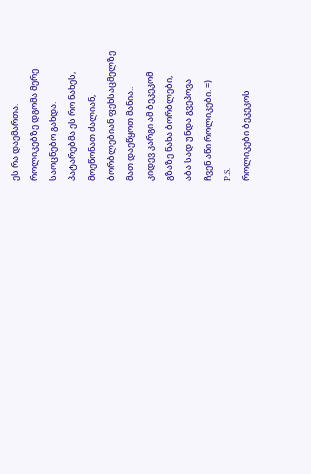ეს რა დაემართა.
როლიკებზე დგომა მერე
საოცნებო გახდა.
პატარებმა ეს რო ნახეს,
მოეწონათ ძალიან,
ბორბლებიან ფეხსაცმელზე
მათ დაეწყოთ მანია..
კიდევ კარგი ამ ბეკეკომ
გზაზე ნახა ბორბლები,
აბა სად უნდა გვეპოვა
ჩვენ აწი როლიკები. =)
P.S.
როლიკები ბეკეკოს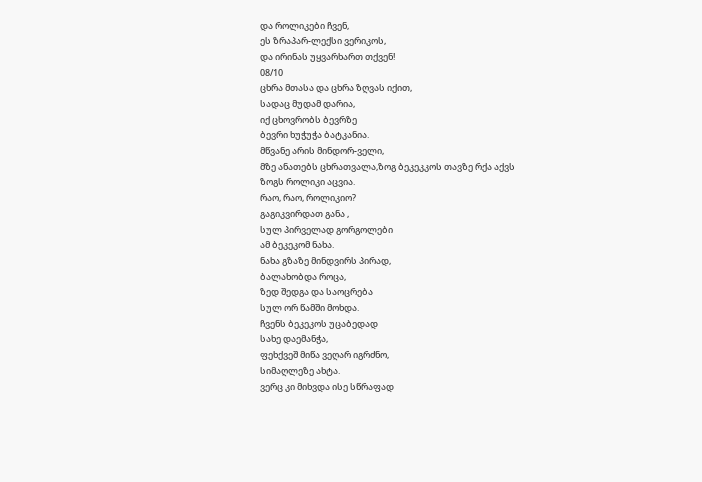და როლიკები ჩვენ,
ეს ზრაპარ-ლექსი ვერიკოს,
და ირინას უყვარხართ თქვენ!
08/10
ცხრა მთასა და ცხრა ზღვას იქით,
სადაც მუდამ დარია,
იქ ცხოვრობს ბევრზე
ბევრი ხუჭუჭა ბატკანია.
მწვანე არის მინდორ-ველი,
მზე ანათებს ცხრათვალა,ზოგ ბეკეკკოს თავზე რქა აქვს
ზოგს როლიკი აცვია.
რაო, რაო, როლიკიო?
გაგიკვირდათ განა ,
სულ პირველად გორგოლები
ამ ბეკეკომ ნახა.
ნახა გზაზე მინდვირს პირად,
ბალახობდა როცა,
ზედ შედგა და საოცრება
სულ ორ წამში მოხდა.
ჩვენს ბეკეკოს უცაბედად
სახე დაემანჭა,
ფეხქვეშ მიწა ვეღარ იგრძნო,
სიმაღლეზე ახტა.
ვერც კი მიხვდა ისე სწრაფად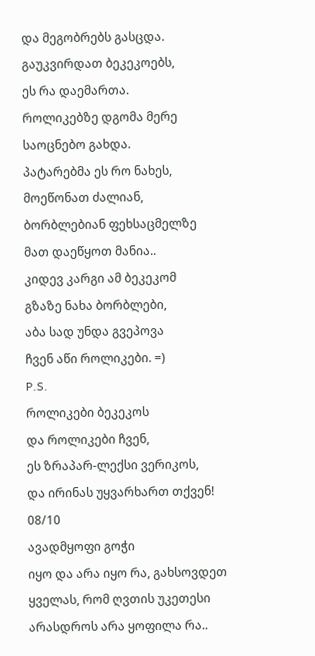და მეგობრებს გასცდა.
გაუკვირდათ ბეკეკოებს,
ეს რა დაემართა.
როლიკებზე დგომა მერე
საოცნებო გახდა.
პატარებმა ეს რო ნახეს,
მოეწონათ ძალიან,
ბორბლებიან ფეხსაცმელზე
მათ დაეწყოთ მანია..
კიდევ კარგი ამ ბეკეკომ
გზაზე ნახა ბორბლები,
აბა სად უნდა გვეპოვა
ჩვენ აწი როლიკები. =)
P.S.
როლიკები ბეკეკოს
და როლიკები ჩვენ,
ეს ზრაპარ-ლექსი ვერიკოს,
და ირინას უყვარხართ თქვენ!
08/10
ავადმყოფი გოჭი
იყო და არა იყო რა, გახსოვდეთ ყველას, რომ ღვთის უკეთესი არასდროს არა ყოფილა რა..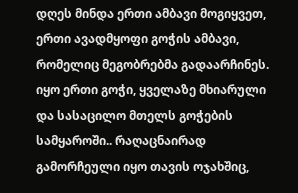დღეს მინდა ერთი ამბავი მოგიყვეთ, ერთი ავადმყოფი გოჭის ამბავი, რომელიც მეგობრებმა გადაარჩინეს.
იყო ერთი გოჭი, ყველაზე მხიარული და სასაცილო მთელს გოჭების სამყაროში.. რაღაცნაირად გამორჩეული იყო თავის ოჯახშიც,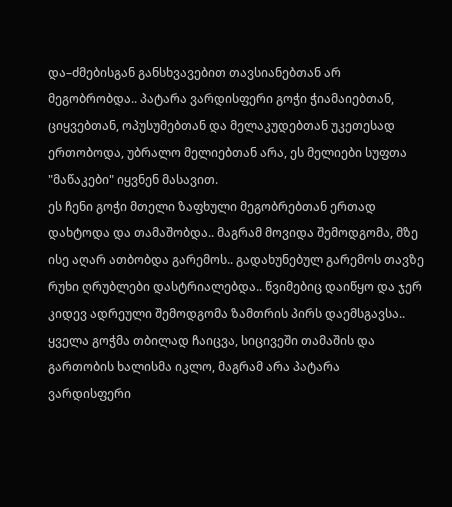და–ძმებისგან განსხვავებით თავსიანებთან არ მეგობრობდა.. პატარა ვარდისფერი გოჭი ჭიამაიებთან, ციყვებთან, ოპუსუმებთან და მელაკუდებთან უკეთესად ერთობოდა, უბრალო მელიებთან არა, ეს მელიები სუფთა "მაწაკები" იყვნენ მასავით.
ეს ჩენი გოჭი მთელი ზაფხული მეგობრებთან ერთად დახტოდა და თამაშობდა.. მაგრამ მოვიდა შემოდგომა, მზე ისე აღარ ათბობდა გარემოს.. გადახუნებულ გარემოს თავზე რუხი ღრუბლები დასტრიალებდა.. წვიმებიც დაიწყო და ჯერ კიდევ ადრეული შემოდგომა ზამთრის პირს დაემსგავსა.. ყველა გოჭმა თბილად ჩაიცვა, სიცივეში თამაშის და გართობის ხალისმა იკლო, მაგრამ არა პატარა ვარდისფერი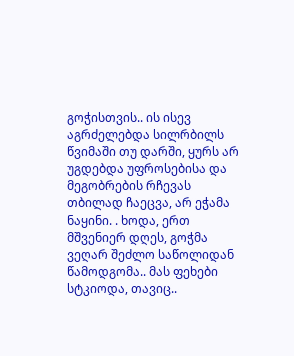გოჭისთვის.. ის ისევ აგრძელებდა სილრბილს წვიმაში თუ დარში, ყურს არ უგდებდა უფროსებისა და მეგობრების რჩევას თბილად ჩაეცვა, არ ეჭამა ნაყინი. . ხოდა, ერთ მშვენიერ დღეს, გოჭმა ვეღარ შეძლო საწოლიდან წამოდგომა.. მას ფეხები სტკიოდა, თავიც..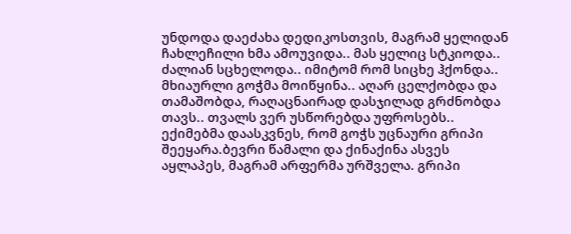უნდოდა დაეძახა დედიკოსთვის, მაგრამ ყელიდან ჩახლეჩილი ხმა ამოუვიდა.. მას ყელიც სტკიოდა.. ძალიან სცხელოდა.. იმიტომ რომ სიცხე ჰქონდა.. მხიაურლი გოჭმა მოიწყინა.. აღარ ცელქობდა და თამაშობდა, რაღაცნაირად დასჯილად გრძნობდა თავს.. თვალს ვერ უსწორებდა უფროსებს..
ექიმებმა დაასკვნეს, რომ გოჭს უცნაური გრიპი შეეყარა.ბევრი წამალი და ქინაქინა ასვეს აყლაპეს, მაგრამ არფერმა ურშველა. გრიპი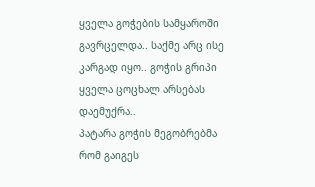ყველა გოჭების სამყაროში გავრცელდა.. საქმე არც ისე კარგად იყო.. გოჭის გრიპი ყველა ცოცხალ არსებას დაემუქრა..
პატარა გოჭის მეგობრებმა რომ გაიგეს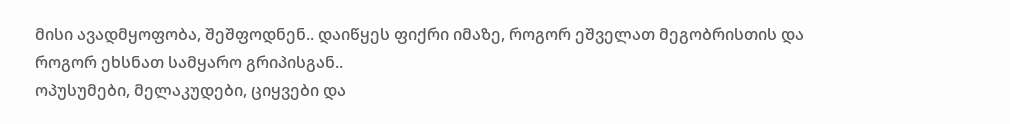მისი ავადმყოფობა, შეშფოდნენ.. დაიწყეს ფიქრი იმაზე, როგორ ეშველათ მეგობრისთის და როგორ ეხსნათ სამყარო გრიპისგან..
ოპუსუმები, მელაკუდები, ციყვები და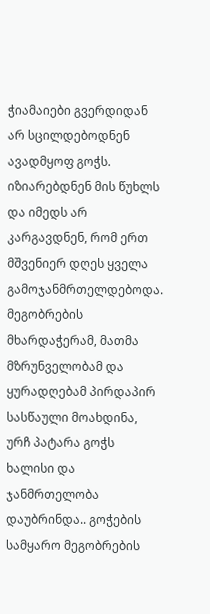ჭიამაიები გვერდიდან არ სცილდებოდნენ ავადმყოფ გოჭს. იზიარებდნენ მის წუხლს და იმედს არ კარგავდნენ, რომ ერთ მშვენიერ დღეს ყველა გამოჯანმრთელდებოდა.
მეგობრების მხარდაჭერამ, მათმა მზრუნველობამ და ყურადღებამ პირდაპირ სასწაული მოახდინა, ურჩ პატარა გოჭს ხალისი და ჯანმრთელობა დაუბრინდა.. გოჭების სამყარო მეგობრების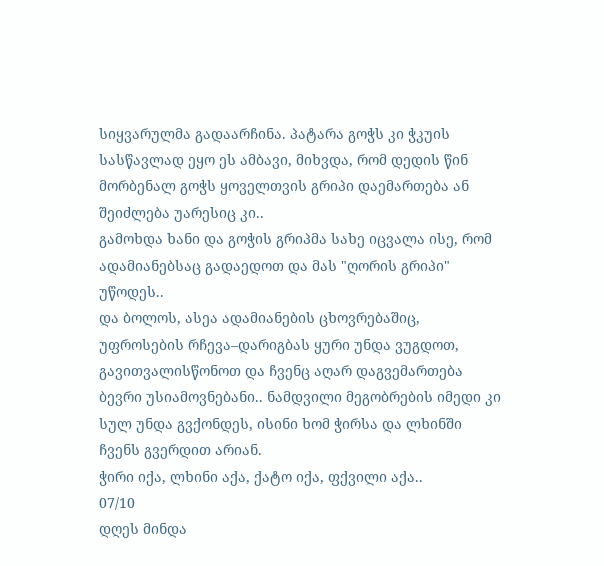სიყვარულმა გადაარჩინა. პატარა გოჭს კი ჭკუის სასწავლად ეყო ეს ამბავი, მიხვდა, რომ დედის წინ მორბენალ გოჭს ყოველთვის გრიპი დაემართება ან შეიძლება უარესიც კი..
გამოხდა ხანი და გოჭის გრიპმა სახე იცვალა ისე, რომ ადამიანებსაც გადაედოთ და მას "ღორის გრიპი" უწოდეს..
და ბოლოს, ასეა ადამიანების ცხოვრებაშიც, უფროსების რჩევა–დარიგბას ყური უნდა ვუგდოთ, გავითვალისწონოთ და ჩვენც აღარ დაგვემართება ბევრი უსიამოვნებანი.. ნამდვილი მეგობრების იმედი კი სულ უნდა გვქონდეს, ისინი ხომ ჭირსა და ლხინში ჩვენს გვერდით არიან.
ჭირი იქა, ლხინი აქა, ქატო იქა, ფქვილი აქა..
07/10
დღეს მინდა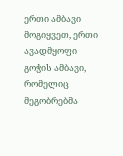ერთი ამბავი მოგიყვეთ, ერთი ავადმყოფი გოჭის ამბავი, რომელიც მეგობრებმა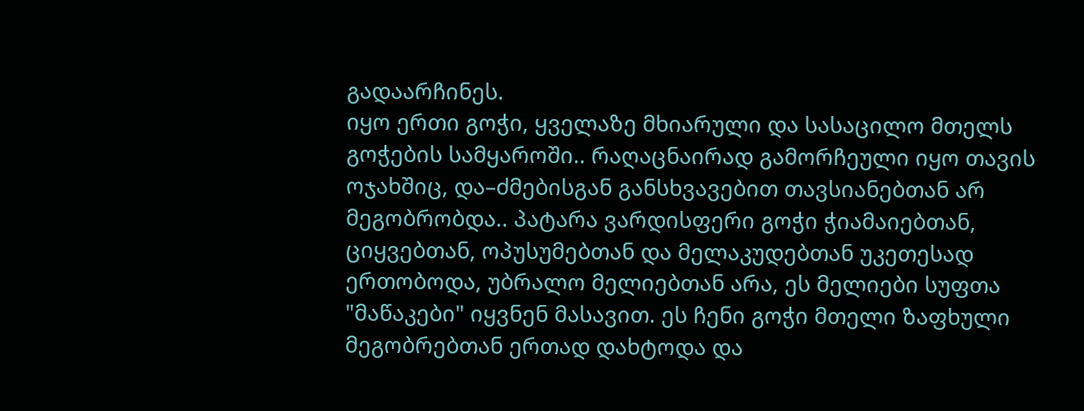გადაარჩინეს.
იყო ერთი გოჭი, ყველაზე მხიარული და სასაცილო მთელს გოჭების სამყაროში.. რაღაცნაირად გამორჩეული იყო თავის ოჯახშიც, და–ძმებისგან განსხვავებით თავსიანებთან არ მეგობრობდა.. პატარა ვარდისფერი გოჭი ჭიამაიებთან, ციყვებთან, ოპუსუმებთან და მელაკუდებთან უკეთესად ერთობოდა, უბრალო მელიებთან არა, ეს მელიები სუფთა "მაწაკები" იყვნენ მასავით. ეს ჩენი გოჭი მთელი ზაფხული მეგობრებთან ერთად დახტოდა და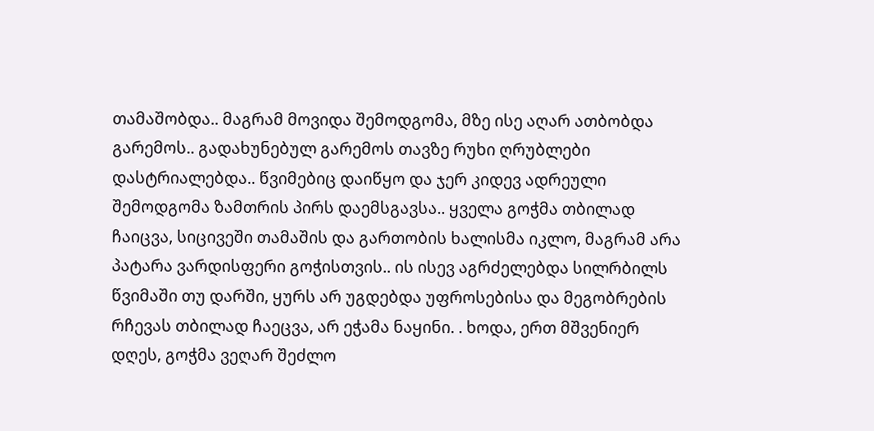თამაშობდა.. მაგრამ მოვიდა შემოდგომა, მზე ისე აღარ ათბობდა გარემოს.. გადახუნებულ გარემოს თავზე რუხი ღრუბლები დასტრიალებდა.. წვიმებიც დაიწყო და ჯერ კიდევ ადრეული შემოდგომა ზამთრის პირს დაემსგავსა.. ყველა გოჭმა თბილად ჩაიცვა, სიცივეში თამაშის და გართობის ხალისმა იკლო, მაგრამ არა პატარა ვარდისფერი გოჭისთვის.. ის ისევ აგრძელებდა სილრბილს წვიმაში თუ დარში, ყურს არ უგდებდა უფროსებისა და მეგობრების რჩევას თბილად ჩაეცვა, არ ეჭამა ნაყინი. . ხოდა, ერთ მშვენიერ დღეს, გოჭმა ვეღარ შეძლო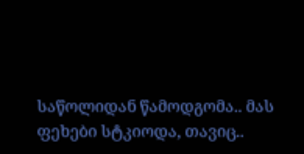საწოლიდან წამოდგომა.. მას ფეხები სტკიოდა, თავიც..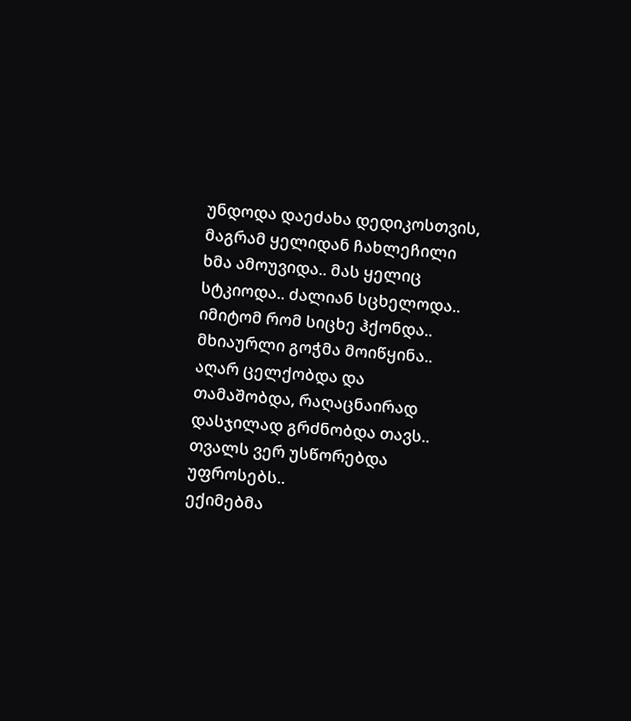უნდოდა დაეძახა დედიკოსთვის, მაგრამ ყელიდან ჩახლეჩილი ხმა ამოუვიდა.. მას ყელიც სტკიოდა.. ძალიან სცხელოდა.. იმიტომ რომ სიცხე ჰქონდა.. მხიაურლი გოჭმა მოიწყინა.. აღარ ცელქობდა და თამაშობდა, რაღაცნაირად დასჯილად გრძნობდა თავს.. თვალს ვერ უსწორებდა უფროსებს..
ექიმებმა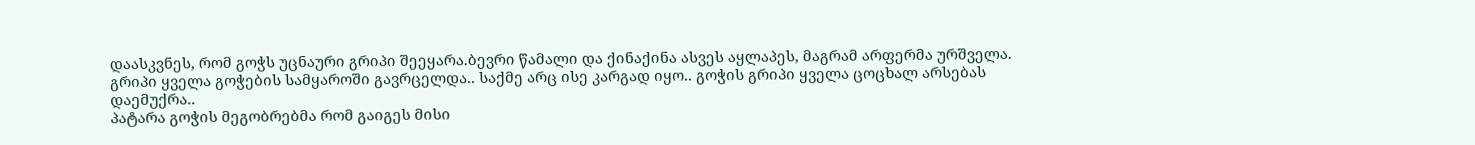დაასკვნეს, რომ გოჭს უცნაური გრიპი შეეყარა.ბევრი წამალი და ქინაქინა ასვეს აყლაპეს, მაგრამ არფერმა ურშველა. გრიპი ყველა გოჭების სამყაროში გავრცელდა.. საქმე არც ისე კარგად იყო.. გოჭის გრიპი ყველა ცოცხალ არსებას დაემუქრა..
პატარა გოჭის მეგობრებმა რომ გაიგეს მისი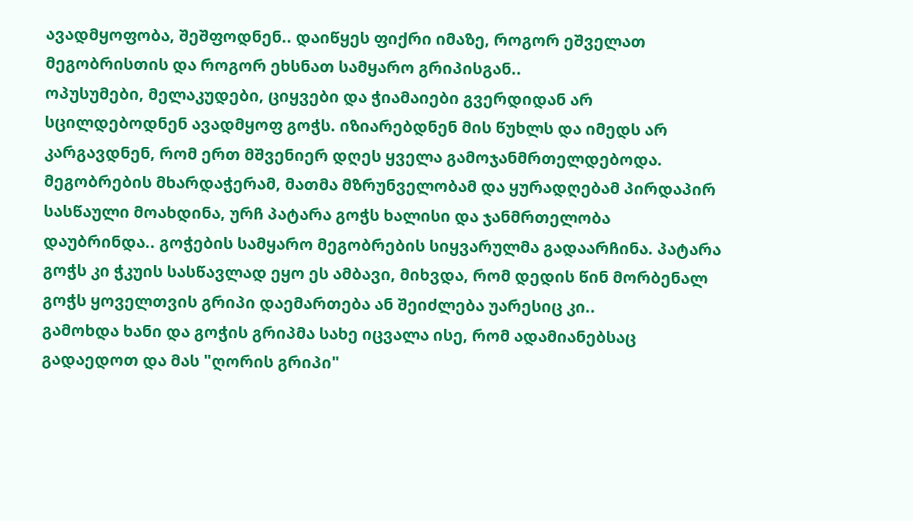ავადმყოფობა, შეშფოდნენ.. დაიწყეს ფიქრი იმაზე, როგორ ეშველათ მეგობრისთის და როგორ ეხსნათ სამყარო გრიპისგან..
ოპუსუმები, მელაკუდები, ციყვები და ჭიამაიები გვერდიდან არ სცილდებოდნენ ავადმყოფ გოჭს. იზიარებდნენ მის წუხლს და იმედს არ კარგავდნენ, რომ ერთ მშვენიერ დღეს ყველა გამოჯანმრთელდებოდა.
მეგობრების მხარდაჭერამ, მათმა მზრუნველობამ და ყურადღებამ პირდაპირ სასწაული მოახდინა, ურჩ პატარა გოჭს ხალისი და ჯანმრთელობა დაუბრინდა.. გოჭების სამყარო მეგობრების სიყვარულმა გადაარჩინა. პატარა გოჭს კი ჭკუის სასწავლად ეყო ეს ამბავი, მიხვდა, რომ დედის წინ მორბენალ გოჭს ყოველთვის გრიპი დაემართება ან შეიძლება უარესიც კი..
გამოხდა ხანი და გოჭის გრიპმა სახე იცვალა ისე, რომ ადამიანებსაც გადაედოთ და მას "ღორის გრიპი"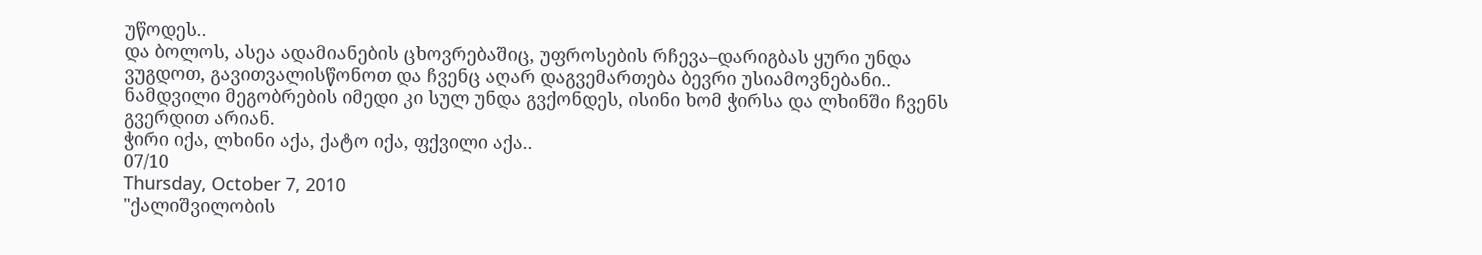უწოდეს..
და ბოლოს, ასეა ადამიანების ცხოვრებაშიც, უფროსების რჩევა–დარიგბას ყური უნდა ვუგდოთ, გავითვალისწონოთ და ჩვენც აღარ დაგვემართება ბევრი უსიამოვნებანი.. ნამდვილი მეგობრების იმედი კი სულ უნდა გვქონდეს, ისინი ხომ ჭირსა და ლხინში ჩვენს გვერდით არიან.
ჭირი იქა, ლხინი აქა, ქატო იქა, ფქვილი აქა..
07/10
Thursday, October 7, 2010
"ქალიშვილობის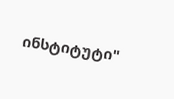ინსტიტუტი"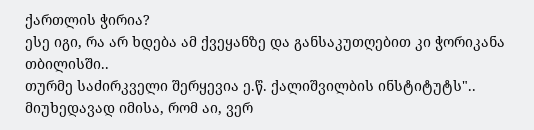ქართლის ჭირია?
ესე იგი, რა არ ხდება ამ ქვეყანზე და განსაკუთღებით კი ჭორიკანა თბილისში..
თურმე საძირკველი შერყევია ე.წ. ქალიშვილბის ინსტიტუტს"..
მიუხედავად იმისა, რომ აი, ვერ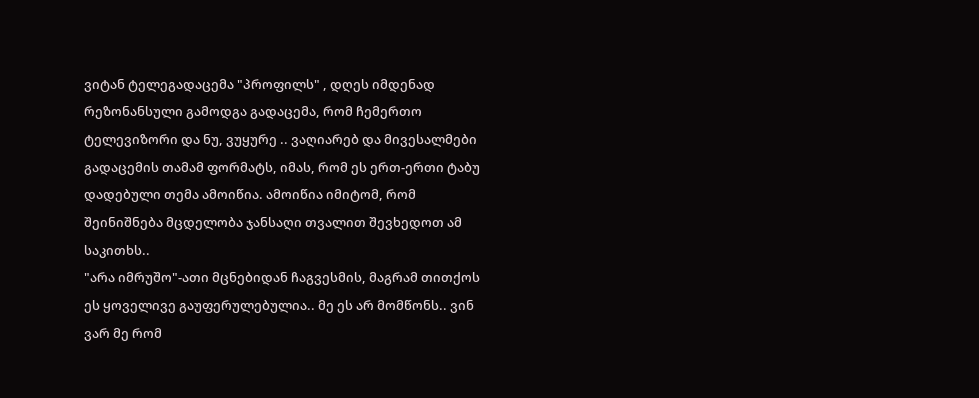ვიტან ტელეგადაცემა "პროფილს" , დღეს იმდენად რეზონანსული გამოდგა გადაცემა, რომ ჩემერთო ტელევიზორი და ნუ, ვუყურე .. ვაღიარებ და მივესალმები გადაცემის თამამ ფორმატს, იმას, რომ ეს ერთ-ერთი ტაბუ დადებული თემა ამოიწია. ამოიწია იმიტომ, რომ შეინიშნება მცდელობა ჯანსაღი თვალით შევხედოთ ამ საკითხს..
"არა იმრუშო"-ათი მცნებიდან ჩაგვესმის, მაგრამ თითქოს ეს ყოველივე გაუფერულებულია.. მე ეს არ მომწონს.. ვინ ვარ მე რომ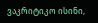ვაკრიტიკო ისინი,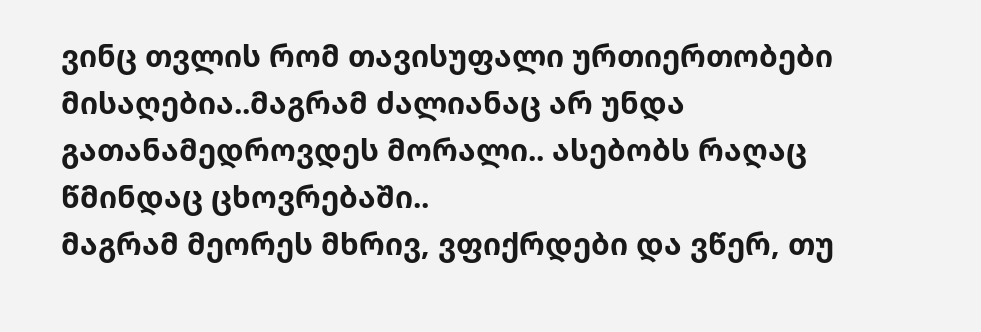ვინც თვლის რომ თავისუფალი ურთიერთობები მისაღებია..მაგრამ ძალიანაც არ უნდა გათანამედროვდეს მორალი.. ასებობს რაღაც წმინდაც ცხოვრებაში..
მაგრამ მეორეს მხრივ, ვფიქრდები და ვწერ, თუ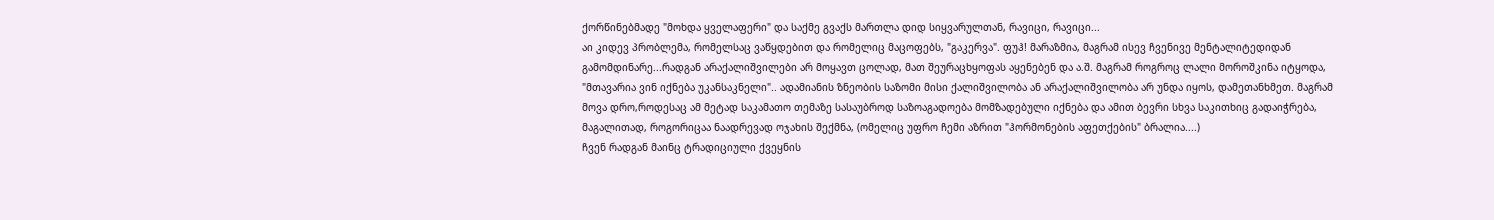ქორწინებმადე "მოხდა ყველაფერი" და საქმე გვაქს მართლა დიდ სიყვარულთან, რავიცი, რავიცი...
აი კიდევ პრობლემა, რომელსაც ვაწყდებით და რომელიც მაცოფებს, "გაკერვა". ფუჰ! მარაზმია, მაგრამ ისევ ჩვენივე მენტალიტედიდან გამომდინარე...რადგან არაქალიშვილები არ მოყავთ ცოლად, მათ შეურაცხყოფას აყენებენ და ა.შ. მაგრამ როგროც ლალი მოროშკინა იტყოდა, "მთავარია ვინ იქნება უკანსაკნელი".. ადამიანის ზნეობის საზომი მისი ქალიშვილობა ან არაქალიშვილობა არ უნდა იყოს, დამეთანხმეთ. მაგრამ მოვა დრო,როდესაც ამ მეტად საკამათო თემაზე სასაუბროდ საზოაგადოება მომზადებული იქნება და ამით ბევრი სხვა საკითხიც გადაიჭრება, მაგალითად, როგორიცაა ნაადრევად ოჯახის შექმნა, (ომელიც უფრო ჩემი აზრით "ჰორმონების აფეთქების" ბრალია....)
ჩვენ რადგან მაინც ტრადიციული ქვეყნის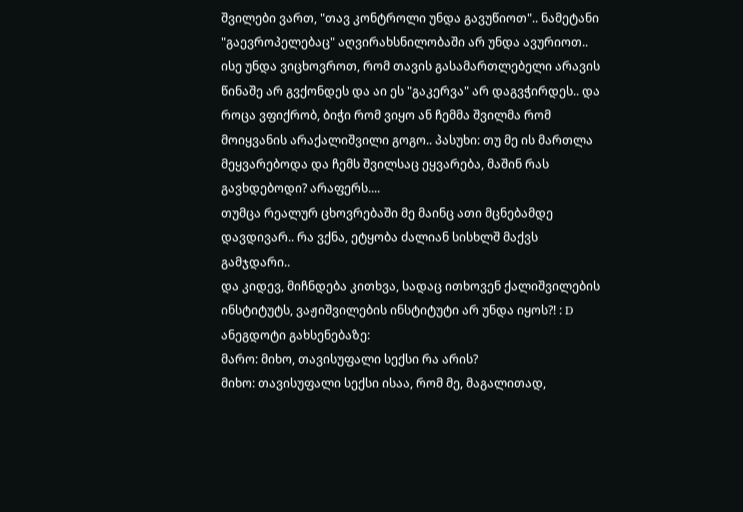შვილები ვართ, "თავ კონტროლი უნდა გავუწიოთ".. ნამეტანი "გაევროპელებაც" აღვირახსნილობაში არ უნდა ავურიოთ..
ისე უნდა ვიცხოვროთ, რომ თავის გასამართლებელი არავის წინაშე არ გვქონდეს და აი ეს "გაკერვა" არ დაგვჭირდეს.. და როცა ვფიქრობ, ბიჭი რომ ვიყო ან ჩემმა შვილმა რომ მოიყვანის არაქალიშვილი გოგო.. პასუხი: თუ მე ის მართლა მეყვარებოდა და ჩემს შვილსაც ეყვარება, მაშინ რას გავხდებოდი? არაფერს....
თუმცა რეალურ ცხოვრებაში მე მაინც ათი მცნებამდე დავდივარ.. რა ვქნა, ეტყობა ძალიან სისხლშ მაქვს გამჯდარი..
და კიდევ, მიჩნდება კითხვა, სადაც ითხოვენ ქალიშვილების ინსტიტუტს, ვაჟიშვილების ინსტიტუტი არ უნდა იყოს?! : D
ანეგდოტი გახსენებაზე:
მარო: მიხო, თავისუფალი სექსი რა არის?
მიხო: თავისუფალი სექსი ისაა, რომ მე, მაგალითად,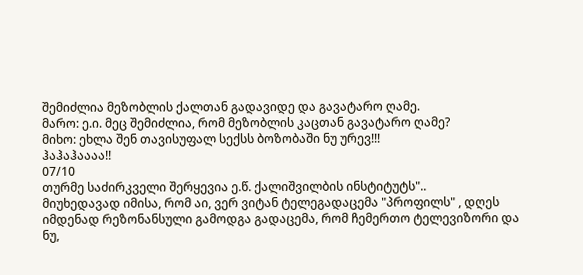შემიძლია მეზობლის ქალთან გადავიდე და გავატარო ღამე.
მარო: ე.ი. მეც შემიძლია, რომ მეზობლის კაცთან გავატარო ღამე?
მიხო: ეხლა შენ თავისუფალ სექსს ბოზობაში ნუ ურევ!!!
ჰაჰაჰაააა!!
07/10
თურმე საძირკველი შერყევია ე.წ. ქალიშვილბის ინსტიტუტს"..
მიუხედავად იმისა, რომ აი, ვერ ვიტან ტელეგადაცემა "პროფილს" , დღეს იმდენად რეზონანსული გამოდგა გადაცემა, რომ ჩემერთო ტელევიზორი და ნუ,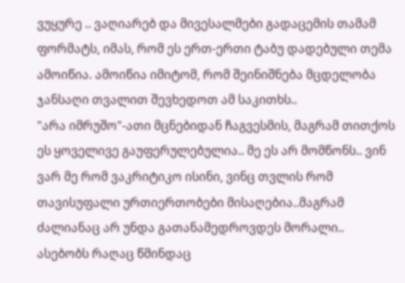ვუყურე .. ვაღიარებ და მივესალმები გადაცემის თამამ ფორმატს, იმას, რომ ეს ერთ-ერთი ტაბუ დადებული თემა ამოიწია. ამოიწია იმიტომ, რომ შეინიშნება მცდელობა ჯანსაღი თვალით შევხედოთ ამ საკითხს..
"არა იმრუშო"-ათი მცნებიდან ჩაგვესმის, მაგრამ თითქოს ეს ყოველივე გაუფერულებულია.. მე ეს არ მომწონს.. ვინ ვარ მე რომ ვაკრიტიკო ისინი, ვინც თვლის რომ თავისუფალი ურთიერთობები მისაღებია..მაგრამ ძალიანაც არ უნდა გათანამედროვდეს მორალი.. ასებობს რაღაც წმინდაც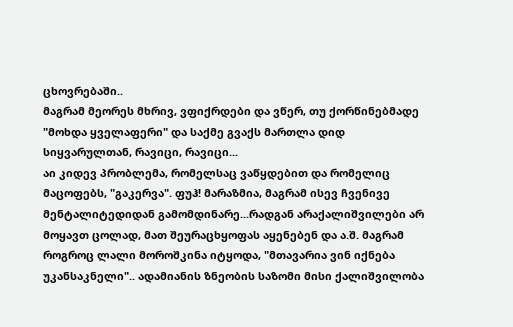ცხოვრებაში..
მაგრამ მეორეს მხრივ, ვფიქრდები და ვწერ, თუ ქორწინებმადე "მოხდა ყველაფერი" და საქმე გვაქს მართლა დიდ სიყვარულთან, რავიცი, რავიცი...
აი კიდევ პრობლემა, რომელსაც ვაწყდებით და რომელიც მაცოფებს, "გაკერვა". ფუჰ! მარაზმია, მაგრამ ისევ ჩვენივე მენტალიტედიდან გამომდინარე...რადგან არაქალიშვილები არ მოყავთ ცოლად, მათ შეურაცხყოფას აყენებენ და ა.შ. მაგრამ როგროც ლალი მოროშკინა იტყოდა, "მთავარია ვინ იქნება უკანსაკნელი".. ადამიანის ზნეობის საზომი მისი ქალიშვილობა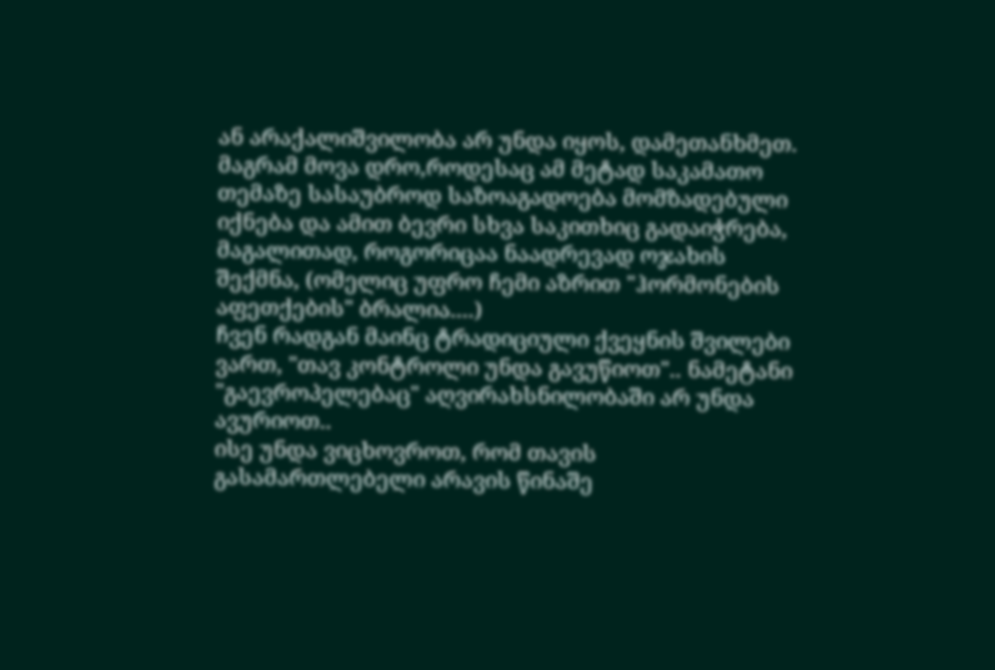ან არაქალიშვილობა არ უნდა იყოს, დამეთანხმეთ. მაგრამ მოვა დრო,როდესაც ამ მეტად საკამათო თემაზე სასაუბროდ საზოაგადოება მომზადებული იქნება და ამით ბევრი სხვა საკითხიც გადაიჭრება, მაგალითად, როგორიცაა ნაადრევად ოჯახის შექმნა, (ომელიც უფრო ჩემი აზრით "ჰორმონების აფეთქების" ბრალია....)
ჩვენ რადგან მაინც ტრადიციული ქვეყნის შვილები ვართ, "თავ კონტროლი უნდა გავუწიოთ".. ნამეტანი "გაევროპელებაც" აღვირახსნილობაში არ უნდა ავურიოთ..
ისე უნდა ვიცხოვროთ, რომ თავის გასამართლებელი არავის წინაშე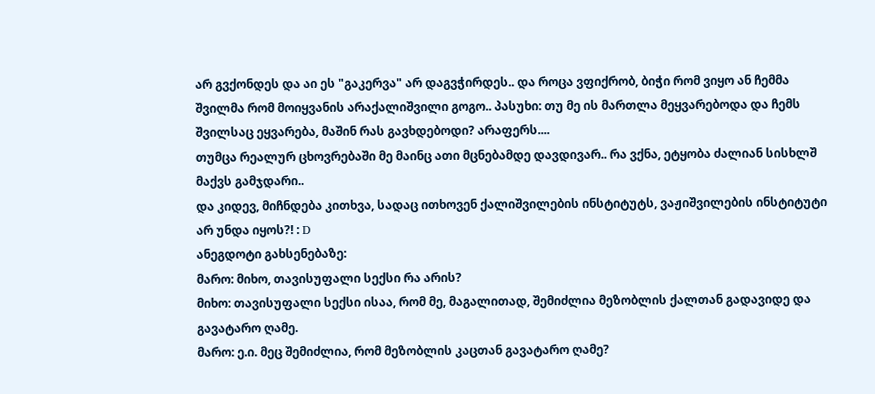არ გვქონდეს და აი ეს "გაკერვა" არ დაგვჭირდეს.. და როცა ვფიქრობ, ბიჭი რომ ვიყო ან ჩემმა შვილმა რომ მოიყვანის არაქალიშვილი გოგო.. პასუხი: თუ მე ის მართლა მეყვარებოდა და ჩემს შვილსაც ეყვარება, მაშინ რას გავხდებოდი? არაფერს....
თუმცა რეალურ ცხოვრებაში მე მაინც ათი მცნებამდე დავდივარ.. რა ვქნა, ეტყობა ძალიან სისხლშ მაქვს გამჯდარი..
და კიდევ, მიჩნდება კითხვა, სადაც ითხოვენ ქალიშვილების ინსტიტუტს, ვაჟიშვილების ინსტიტუტი არ უნდა იყოს?! : D
ანეგდოტი გახსენებაზე:
მარო: მიხო, თავისუფალი სექსი რა არის?
მიხო: თავისუფალი სექსი ისაა, რომ მე, მაგალითად, შემიძლია მეზობლის ქალთან გადავიდე და გავატარო ღამე.
მარო: ე.ი. მეც შემიძლია, რომ მეზობლის კაცთან გავატარო ღამე?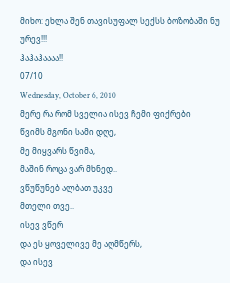მიხო: ეხლა შენ თავისუფალ სექსს ბოზობაში ნუ ურევ!!!
ჰაჰაჰაააა!!
07/10
Wednesday, October 6, 2010
მერე რა რომ სველია ისევ ჩემი ფიქრები
წვიმს მგონი სამი დღე,
მე მიყვარს წვიმა,
მაშინ როცა ვარ მხნედ..
ვწუწუნებ ალბათ უკვე
მთელი თვე..
ისევ ვწერ
და ეს ყოველივე მე აღმწერს,
და ისევ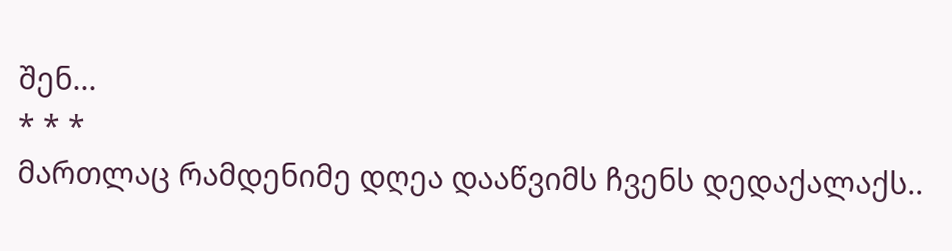შენ...
* * *
მართლაც რამდენიმე დღეა დააწვიმს ჩვენს დედაქალაქს..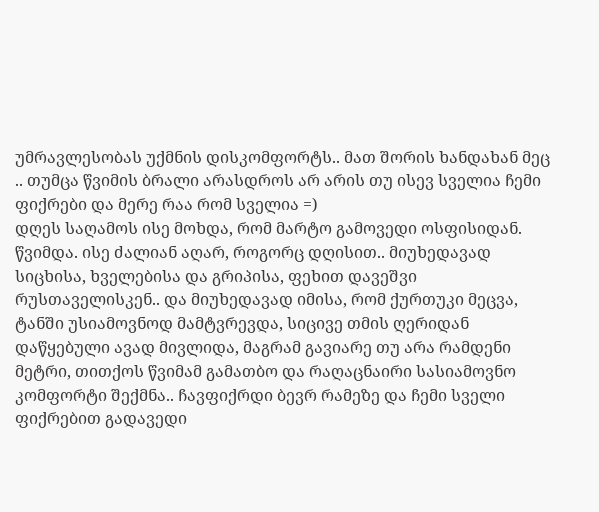უმრავლესობას უქმნის დისკომფორტს.. მათ შორის ხანდახან მეც .. თუმცა წვიმის ბრალი არასდროს არ არის თუ ისევ სველია ჩემი ფიქრები და მერე რაა რომ სველია =)
დღეს საღამოს ისე მოხდა, რომ მარტო გამოვედი ოსფისიდან. წვიმდა. ისე ძალიან აღარ, როგორც დღისით.. მიუხედავად სიცხისა, ხველებისა და გრიპისა, ფეხით დავეშვი რუსთაველისკენ.. და მიუხედავად იმისა, რომ ქურთუკი მეცვა, ტანში უსიამოვნოდ მამტვრევდა, სიცივე თმის ღერიდან დაწყებული ავად მივლიდა, მაგრამ გავიარე თუ არა რამდენი მეტრი, თითქოს წვიმამ გამათბო და რაღაცნაირი სასიამოვნო კომფორტი შექმნა.. ჩავფიქრდი ბევრ რამეზე და ჩემი სველი ფიქრებით გადავედი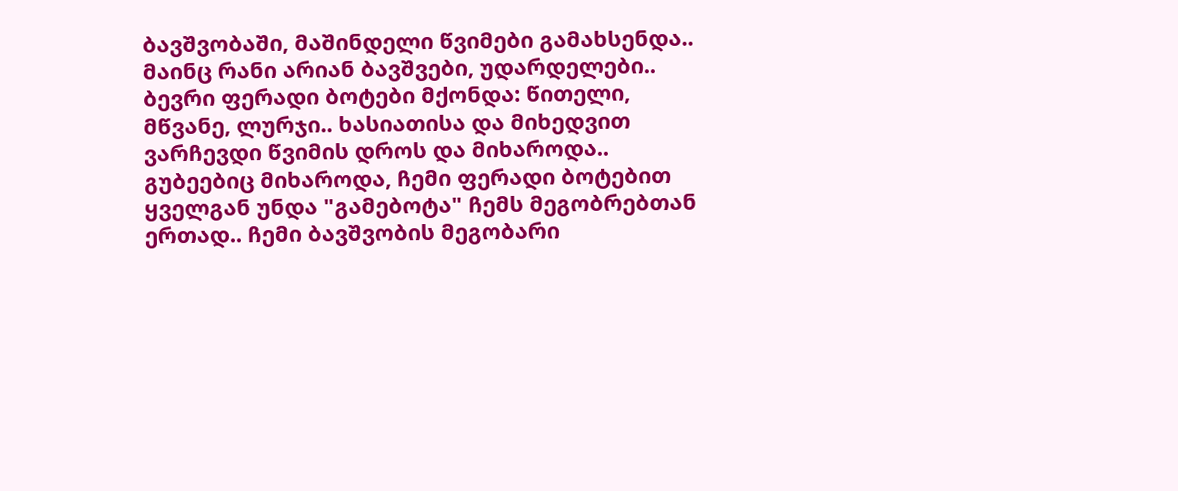ბავშვობაში, მაშინდელი წვიმები გამახსენდა.. მაინც რანი არიან ბავშვები, უდარდელები.. ბევრი ფერადი ბოტები მქონდა: წითელი, მწვანე, ლურჯი.. ხასიათისა და მიხედვით ვარჩევდი წვიმის დროს და მიხაროდა.. გუბეებიც მიხაროდა, ჩემი ფერადი ბოტებით ყველგან უნდა "გამებოტა" ჩემს მეგობრებთან ერთად.. ჩემი ბავშვობის მეგობარი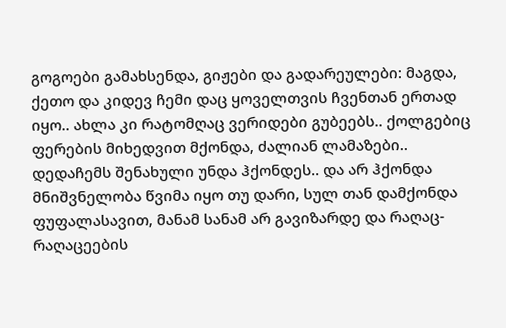გოგოები გამახსენდა, გიჟები და გადარეულები: მაგდა, ქეთო და კიდევ ჩემი დაც ყოველთვის ჩვენთან ერთად იყო.. ახლა კი რატომღაც ვერიდები გუბეებს.. ქოლგებიც ფერების მიხედვით მქონდა, ძალიან ლამაზები.. დედაჩემს შენახული უნდა ჰქონდეს.. და არ ჰქონდა მნიშვნელობა წვიმა იყო თუ დარი, სულ თან დამქონდა ფუფალასავით, მანამ სანამ არ გავიზარდე და რაღაც-რაღაცეების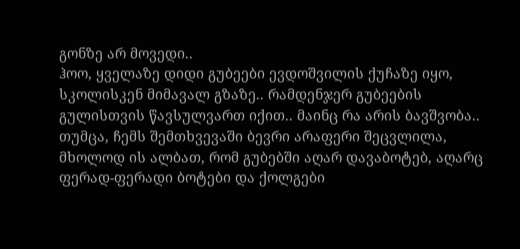გონზე არ მოვედი..
ჰოო, ყველაზე დიდი გუბეები ევდოშვილის ქუჩაზე იყო, სკოლისკენ მიმავალ გზაზე.. რამდენჯერ გუბეების გულისთვის წავსულვართ იქით.. მაინც რა არის ბავშვობა..
თუმცა, ჩემს შემთხვევაში ბევრი არაფერი შეცვლილა, მხოლოდ ის ალბათ, რომ გუბებში აღარ დავაბოტებ, აღარც ფერად-ფერადი ბოტები და ქოლგები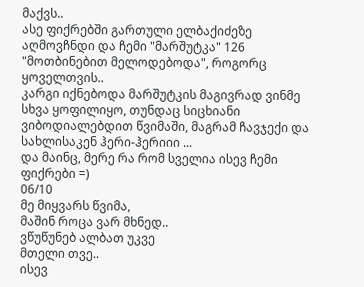მაქვს..
ასე ფიქრებში გართული ელბაქიძეზე აღმოვჩნდი და ჩემი "მარშუტკა" 126 "მოთბინებით მელოდებოდა", როგორც ყოველთვის..
კარგი იქნებოდა მარშუტკის მაგივრად ვინმე სხვა ყოფილიყო, თუნდაც სიცხიანი ვიბოდიალებდით წვიმაში, მაგრამ ჩავჯექი და სახლისაკენ ჰერი-ჰერიიი ...
და მაინც, მერე რა რომ სველია ისევ ჩემი ფიქრები =)
06/10
მე მიყვარს წვიმა,
მაშინ როცა ვარ მხნედ..
ვწუწუნებ ალბათ უკვე
მთელი თვე..
ისევ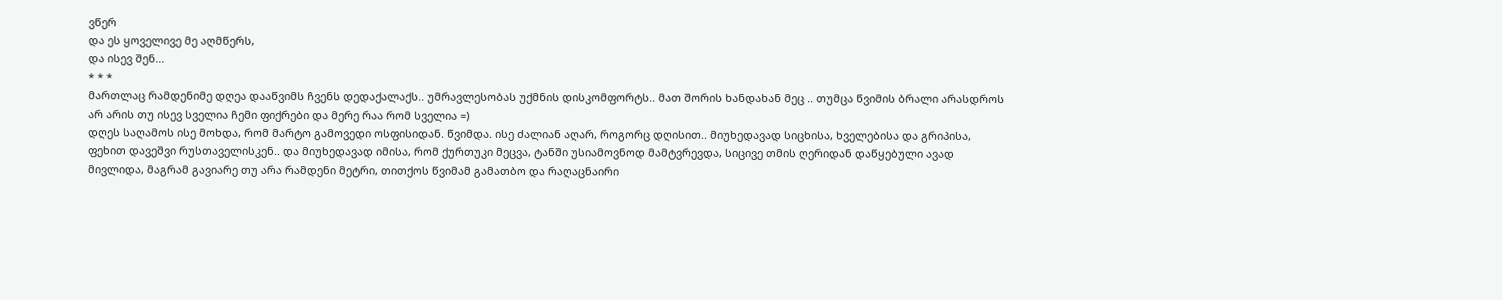ვწერ
და ეს ყოველივე მე აღმწერს,
და ისევ შენ...
* * *
მართლაც რამდენიმე დღეა დააწვიმს ჩვენს დედაქალაქს.. უმრავლესობას უქმნის დისკომფორტს.. მათ შორის ხანდახან მეც .. თუმცა წვიმის ბრალი არასდროს არ არის თუ ისევ სველია ჩემი ფიქრები და მერე რაა რომ სველია =)
დღეს საღამოს ისე მოხდა, რომ მარტო გამოვედი ოსფისიდან. წვიმდა. ისე ძალიან აღარ, როგორც დღისით.. მიუხედავად სიცხისა, ხველებისა და გრიპისა, ფეხით დავეშვი რუსთაველისკენ.. და მიუხედავად იმისა, რომ ქურთუკი მეცვა, ტანში უსიამოვნოდ მამტვრევდა, სიცივე თმის ღერიდან დაწყებული ავად მივლიდა, მაგრამ გავიარე თუ არა რამდენი მეტრი, თითქოს წვიმამ გამათბო და რაღაცნაირი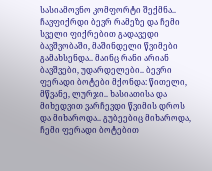სასიამოვნო კომფორტი შექმნა.. ჩავფიქრდი ბევრ რამეზე და ჩემი სველი ფიქრებით გადავედი ბავშვობაში, მაშინდელი წვიმები გამახსენდა.. მაინც რანი არიან ბავშვები, უდარდელები.. ბევრი ფერადი ბოტები მქონდა: წითელი, მწვანე, ლურჯი.. ხასიათისა და მიხედვით ვარჩევდი წვიმის დროს და მიხაროდა.. გუბეებიც მიხაროდა, ჩემი ფერადი ბოტებით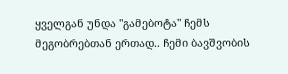ყველგან უნდა "გამებოტა" ჩემს მეგობრებთან ერთად.. ჩემი ბავშვობის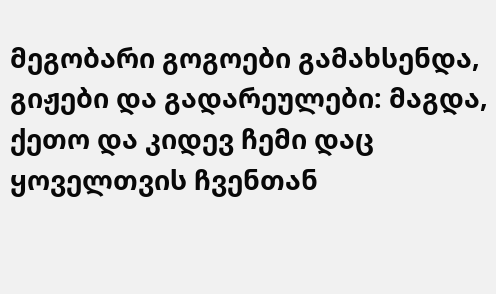მეგობარი გოგოები გამახსენდა, გიჟები და გადარეულები: მაგდა, ქეთო და კიდევ ჩემი დაც ყოველთვის ჩვენთან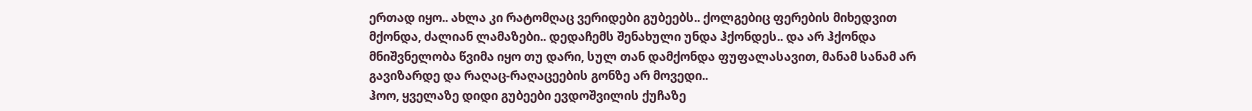ერთად იყო.. ახლა კი რატომღაც ვერიდები გუბეებს.. ქოლგებიც ფერების მიხედვით მქონდა, ძალიან ლამაზები.. დედაჩემს შენახული უნდა ჰქონდეს.. და არ ჰქონდა მნიშვნელობა წვიმა იყო თუ დარი, სულ თან დამქონდა ფუფალასავით, მანამ სანამ არ გავიზარდე და რაღაც-რაღაცეების გონზე არ მოვედი..
ჰოო, ყველაზე დიდი გუბეები ევდოშვილის ქუჩაზე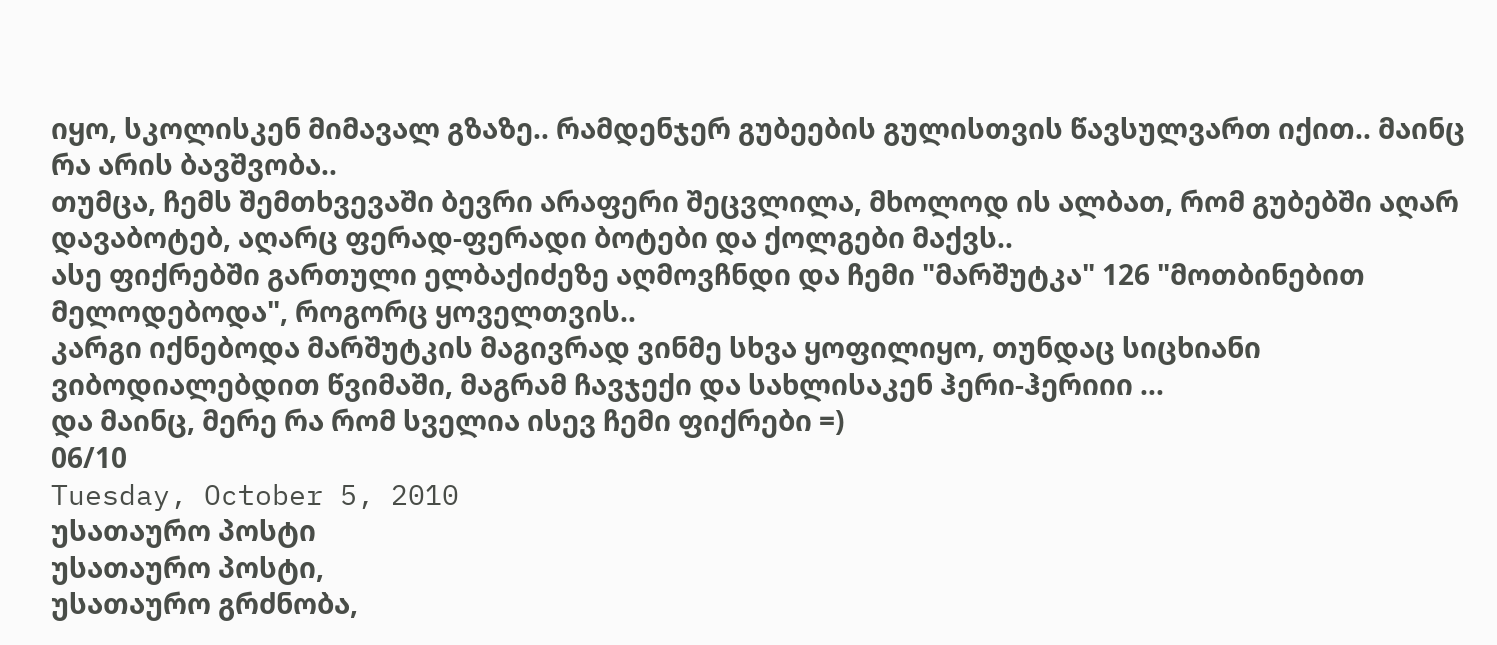იყო, სკოლისკენ მიმავალ გზაზე.. რამდენჯერ გუბეების გულისთვის წავსულვართ იქით.. მაინც რა არის ბავშვობა..
თუმცა, ჩემს შემთხვევაში ბევრი არაფერი შეცვლილა, მხოლოდ ის ალბათ, რომ გუბებში აღარ დავაბოტებ, აღარც ფერად-ფერადი ბოტები და ქოლგები მაქვს..
ასე ფიქრებში გართული ელბაქიძეზე აღმოვჩნდი და ჩემი "მარშუტკა" 126 "მოთბინებით მელოდებოდა", როგორც ყოველთვის..
კარგი იქნებოდა მარშუტკის მაგივრად ვინმე სხვა ყოფილიყო, თუნდაც სიცხიანი ვიბოდიალებდით წვიმაში, მაგრამ ჩავჯექი და სახლისაკენ ჰერი-ჰერიიი ...
და მაინც, მერე რა რომ სველია ისევ ჩემი ფიქრები =)
06/10
Tuesday, October 5, 2010
უსათაურო პოსტი
უსათაურო პოსტი,
უსათაურო გრძნობა,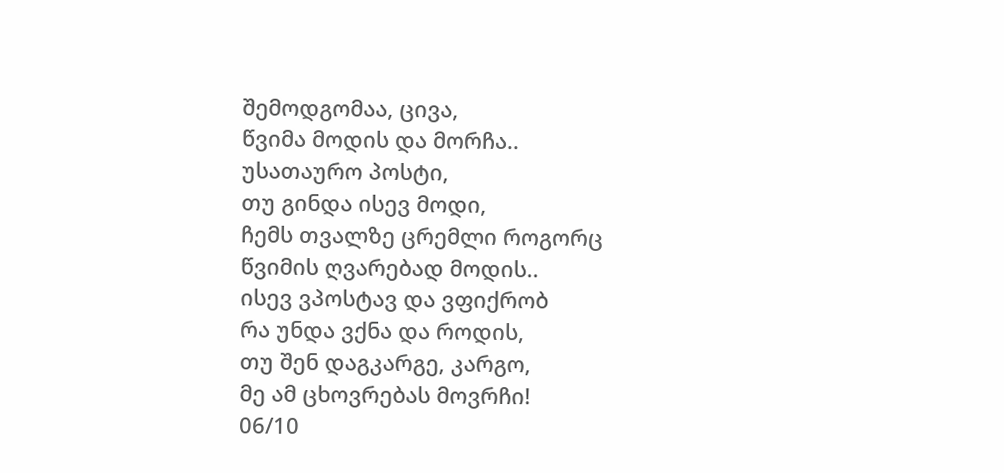შემოდგომაა, ცივა,
წვიმა მოდის და მორჩა..
უსათაურო პოსტი,
თუ გინდა ისევ მოდი,
ჩემს თვალზე ცრემლი როგორც
წვიმის ღვარებად მოდის..
ისევ ვპოსტავ და ვფიქრობ
რა უნდა ვქნა და როდის,
თუ შენ დაგკარგე, კარგო,
მე ამ ცხოვრებას მოვრჩი!
06/10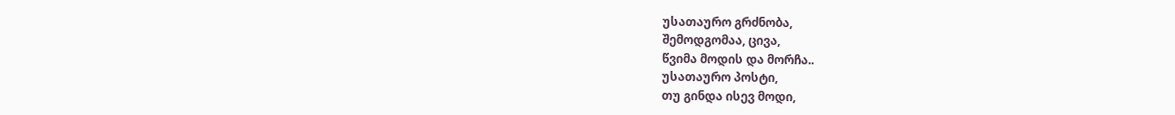უსათაურო გრძნობა,
შემოდგომაა, ცივა,
წვიმა მოდის და მორჩა..
უსათაურო პოსტი,
თუ გინდა ისევ მოდი,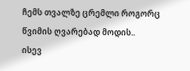ჩემს თვალზე ცრემლი როგორც
წვიმის ღვარებად მოდის..
ისევ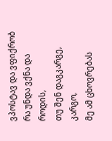ვპოსტავ და ვფიქრობ
რა უნდა ვქნა და როდის,
თუ შენ დაგკარგე, კარგო,
მე ამ ცხოვრებას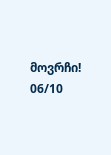მოვრჩი!
06/10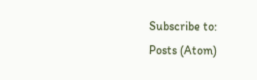Subscribe to:
Posts (Atom)